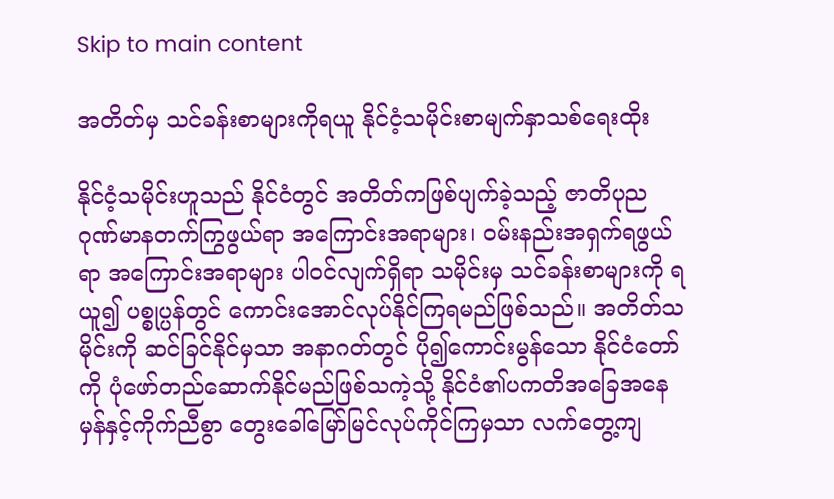Skip to main content

အတိတ်မှ သင်ခန်းစာများကိုရယူ နိုင်ငံ့သမိုင်းစာမျက်နှာသစ်ရေးထိုး

နိုင်ငံ့သမိုင်းဟူသည် နိုင်ငံတွင် အတိတ်ကဖြစ်ပျက်ခဲ့သည့် ဇာတိပုည ဂုဏ်မာနတက်ကြွဖွယ်ရာ အကြောင်းအရာများ၊ ဝမ်းနည်းအရှက်ရဖွယ်ရာ အကြောင်းအရာများ ပါဝင်လျက်ရှိရာ သမိုင်းမှ သင်ခန်းစာများကို ရယူ၍ ပစ္စုပ္ပန်တွင် ကောင်းအောင်လုပ်နိုင်ကြရမည်ဖြစ်သည်။ အတိတ်သမိုင်းကို ဆင်ခြင်နိုင်မှသာ အနာဂတ်တွင် ပို၍ကောင်းမွန်သော နိုင်ငံတော်ကို ပုံဖော်တည်ဆောက်နိုင်မည်ဖြစ်သကဲ့သို့ နိုင်ငံ၏ပကတိအခြေအနေမှန်နှင့်ကိုက်ညီစွာ တွေးခေါ်မြော်မြင်လုပ်ကိုင်ကြမှသာ လက်တွေ့ကျ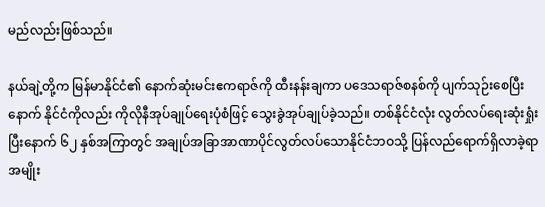မည်လည်းဖြစ်သည်။

နယ်ချဲ့တို့က မြန်မာနိုင်ငံ၏ နောက်ဆုံးမင်းဧကရာဇ်ကို ထီးနန်းချကာ ပဒေသရာဇ်စနစ်ကို ပျက်သုဉ်းစေပြီးနောက် နိုင်ငံကိုလည်း ကိုလိုနီအုပ်ချုပ်ရေးပုံစံဖြင့် သွေးခွဲအုပ်ချုပ်ခဲ့သည်။ တစ်နိုင်ငံလုံး လွတ်လပ်ရေးဆုံးရှုံးပြီးနောက် ၆၂ နှစ်အကြာတွင် အချုပ်အခြာအာဏာပိုင်လွတ်လပ်သောနိုင်ငံဘဝသို့ ပြန်လည်ရောက်ရှိလာခဲ့ရာ အမျိုး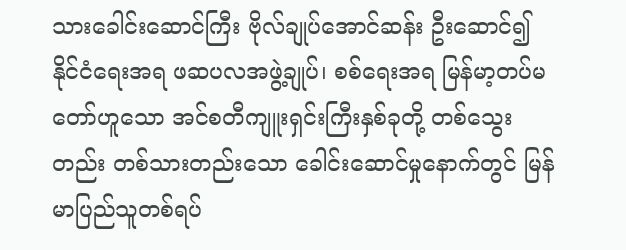သားခေါင်းဆောင်ကြီး ဗိုလ်ချုပ်အောင်ဆန်း ဦးဆောင်၍ နိုင်ငံရေးအရ ဖဆပလအဖွဲ့ချုပ်၊ စစ်ရေးအရ မြန်မာ့တပ်မတော်ဟူသော အင်စတီကျူးရှင်းကြီးနှစ်ခုတို့ တစ်သွေးတည်း တစ်သားတည်းသော ခေါင်းဆောင်မှုနောက်တွင် မြန်မာပြည်သူတစ်ရပ်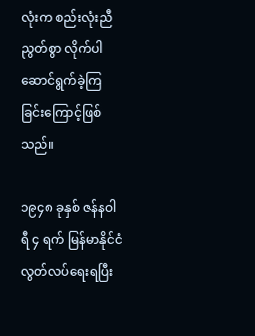လုံးက စည်းလုံးညီညွတ်စွာ လိုက်ပါဆောင်ရွက်ခဲ့ကြခြင်းကြောင့်ဖြစ်သည်။

၁၉၄၈ ခုနှစ် ဇန်နဝါရီ ၄ ရက် မြန်မာနိုင်ငံ လွတ်လပ်ရေးရပြီး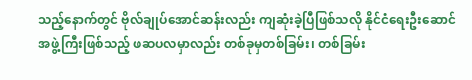သည့်နောက်တွင် ဗိုလ်ချုပ်အောင်ဆန်းလည်း ကျဆုံးခဲ့ပြီဖြစ်သလို နိုင်ငံရေးဦးဆောင်အဖွဲ့ကြီးဖြစ်သည့် ဖဆပလမှာလည်း တစ်ခုမှတစ်ခြမ်း၊ တစ်ခြမ်း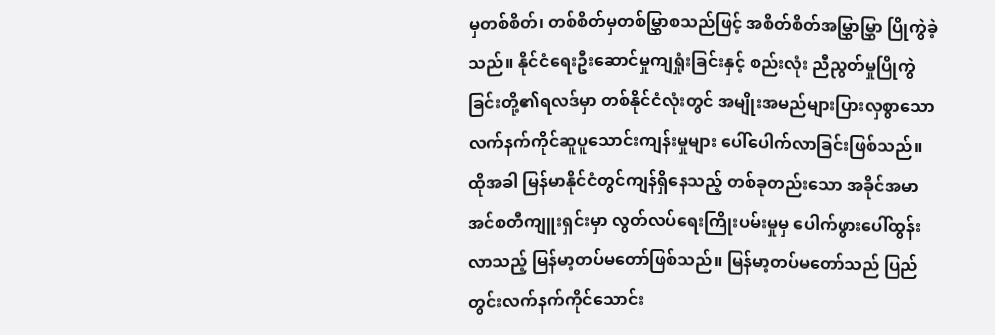မှတစ်စိတ်၊ တစ်စိတ်မှတစ်မြွှာစသည်ဖြင့် အစိတ်စိတ်အမြွှာမြွှာ ပြိုကွဲခဲ့သည်။ နိုင်ငံ‌ရေးဦးဆောင်မှုကျရှုံးခြင်းနှင့် စည်းလုံး ညီညွတ်မှုပြိုကွဲခြင်းတို့၏ရလဒ်မှာ တစ်နိုင်ငံလုံးတွင် အမျိုးအမည်များပြားလှစွာသော လက်နက်ကိုင်ဆူပူသောင်းကျန်းမှုများ ပေါ်ပေါက်လာခြင်းဖြစ်သည်။ ထိုအခါ မြန်မာနိုင်ငံတွင်ကျန်ရှိနေသည့် တစ်ခုတည်းသော အခိုင်အမာအင်စတီကျူးရှင်းမှာ လွတ်လပ်ရေးကြိုးပမ်းမှုမှ ပေါက်ဖွားပေါ်ထွန်းလာသည့် မြန်မာ့တပ်မတော်ဖြစ်သည်။ မြန်မာ့တပ်မတော်သည် ပြည်တွင်းလက်နက်ကိုင်သောင်း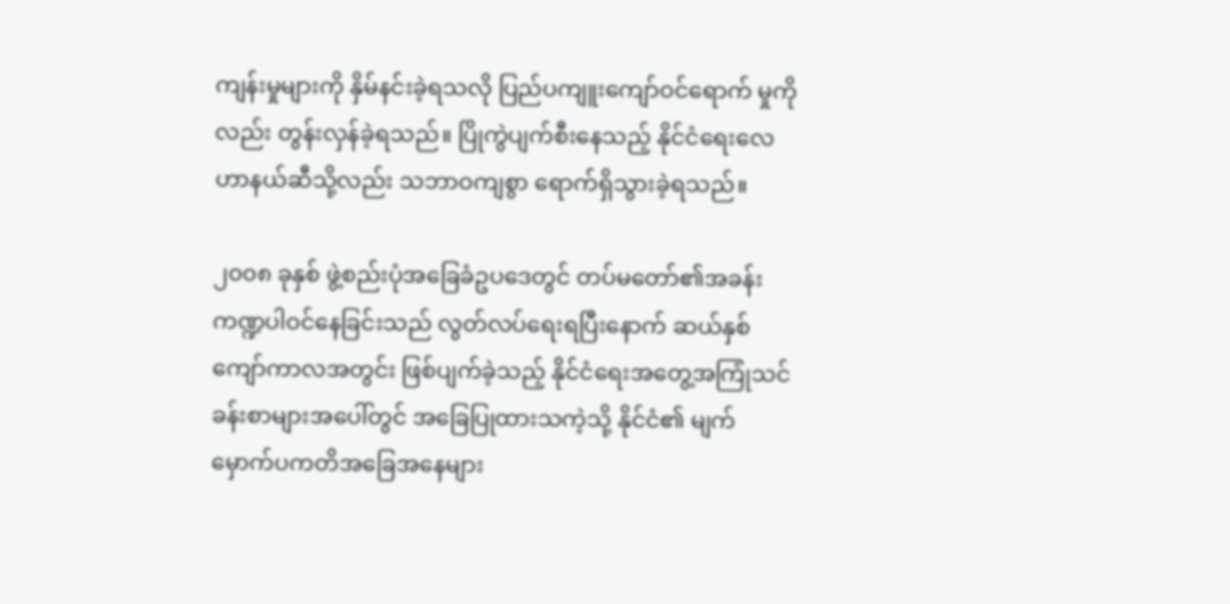ကျန်းမှုများကို နှိမ်နင်းခဲ့ရသလို ပြည်ပကျူးကျော်ဝင်ရောက် မှုကိုလည်း တွန်းလှန်ခဲ့ရသည်။ ပြိုကွဲပျက်စီးနေသည့် နိုင်ငံရေးလေဟာနယ်ဆီသို့လည်း သဘာဝကျစွာ ရောက်ရှိသွားခဲ့ရသည်။

၂၀၀၈ ခုနှစ် ဖွဲ့စည်းပုံအခြေခံဥပဒေတွင် တပ်မတော်၏အခန်းကဏ္ဍပါဝင်နေခြင်းသည် လွတ်လပ်ရေးရပြီးနောက် ဆယ်နှစ်ကျော်ကာလအတွင်း ဖြစ်ပျက်ခဲ့သည့် နိုင်ငံရေးအတွေ့အကြုံသင်ခန်းစာများအပေါ်တွင် အခြေပြုထားသကဲ့သို့ နိုင်ငံ၏ မျက်မှောက်ပကတိအခြေအနေများ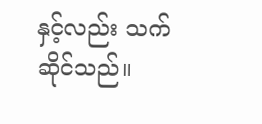နှင့်လည်း သက်ဆိုင်သည်။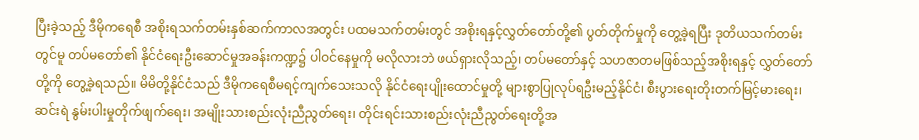ပြီးခဲ့သည့် ဒီမိုကရေစီ အစိုးရသက်တမ်းနှစ်ဆက်ကာလအတွင်း ပထမသက်တမ်းတွင် အစိုးရနှင့်လွှတ်တော်တို့၏ ပွတ်တိုက်မှုကို တွေ့ခဲ့ရပြီး ဒုတိယသက်တမ်းတွင်မူ တပ်မတော်၏ နိုင်ငံရေးဦးဆောင်မှုအခန်းကဏ္ဍ၌ ပါဝင်နေမှုကို မလိုလားဘဲ ဖယ်ရှားလိုသည့်၊ တပ်မတော်နှင့် သဟဇာတမဖြစ်သည့်အစိုးရနှင့် လွှတ်တော်တို့ကို တွေ့ခဲ့ရသည်။ မိမိတို့နိုင်ငံသည် ဒီမိုကရေစီမရင့်ကျက်သေးသလို နိုင်ငံရေးပျိုးထောင်မှုတို့ များစွာပြုလုပ်ရဦးမည့်နိုင်ငံ၊ စီးပွားရေးတိုးတက်မြင့်မားရေး၊ ဆင်းရဲ နွမ်းပါးမှုတိုက်ဖျက်ရေး၊ အမျိုးသားစည်းလုံးညီညွတ်ရေး၊ တိုင်းရင်းသားစည်းလုံးညီညွတ်ရေးတို့အ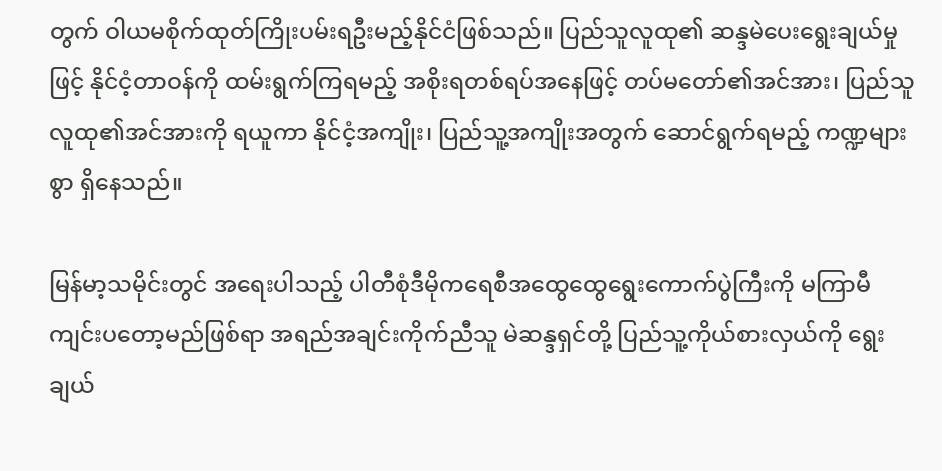တွက် ဝါယမစိုက်ထုတ်ကြိုးပမ်းရဦးမည့်နိုင်ငံဖြစ်သည်။ ပြည်သူလူထု၏ ဆန္ဒမဲပေးရွေးချယ်မှုဖြင့် နိုင်ငံ့တာဝန်ကို ထမ်းရွက်ကြရမည့် အစိုးရတစ်ရပ်အနေဖြင့် တပ်မတော်၏အင်အား၊ ပြည်သူလူထု၏အင်အားကို ရယူကာ နိုင်ငံ့အကျိုး၊ ပြည်သူ့အကျိုးအတွက် ဆောင်ရွက်ရမည့် ကဏ္ဍများစွာ ရှိနေသည်။

မြန်မာ့သမိုင်းတွင် အရေးပါသည့် ပါတီစုံဒီမိုကရေစီအထွေထွေရွေးကောက်ပွဲကြီးကို မကြာမီကျင်းပတော့မည်ဖြစ်ရာ အရည်အချင်းကိုက်ညီသူ မဲဆန္ဒရှင်တို့ ပြည်သူ့ကိုယ်စားလှယ်ကို ရွေးချယ်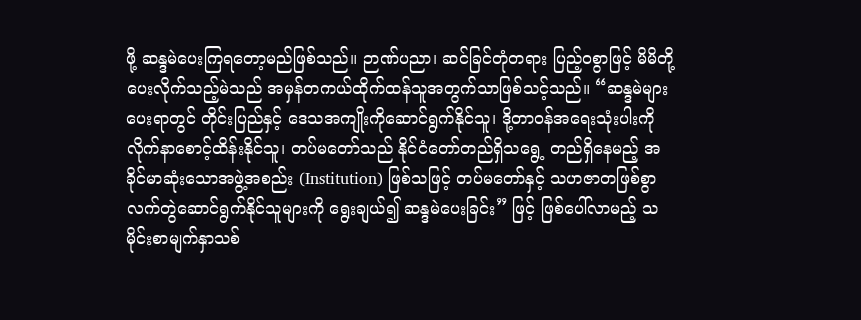ဖို့ ဆန္ဒမဲပေးကြရတော့မည်ဖြစ်သည်။ ဉာဏ်ပညာ၊ ဆင်ခြင်တုံတရား ပြည့်ဝစွာဖြင့် မိမိတို့ပေးလိုက်သည့်မဲသည် အမှန်တကယ်ထိုက်ထန်သူအတွက်သာဖြစ်သင့်သည်။ “ဆန္ဒမဲများပေးရာတွင် တိုင်းပြည်နှင့် ဒေသအကျိုးကိုဆောင်ရွက်နိုင်သူ၊ ဒို့တာဝန်အရေးသုံးပါးကို လိုက်နာစောင့်ထိန်းနိုင်သူ၊ တပ်မတော်သည် နိုင်ငံတော်တည်ရှိသရွေ့ တည်ရှိနေမည့် အခိုင်မာဆုံးသောအဖွဲ့အစည်း (Institution) ဖြစ်သဖြင့် တပ်မတော်နှင့် သဟဇာတဖြစ်စွာ လက်တွဲဆောင်ရွက်နိုင်သူများကို ရွေးချယ်၍ ဆန္ဒမဲပေးခြင်း” ဖြင့် ဖြစ်ပေါ်လာမည့် သမိုင်းစာမျက်နှာသစ်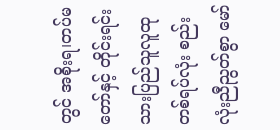တွင် အစိုးရ၊တပ်မတော်နှင့် တိုင်းရင်းသားပြည်သူလူထုတစ်ရပ်လုံး စည်းလုံးညီညွတ်စွာ မော်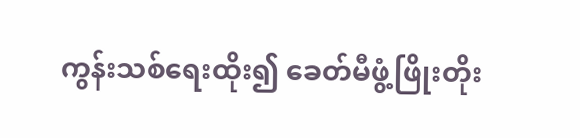ကွန်းသစ်ရေးထိုး၍ ခေတ်မီဖွံ့ဖြိုးတိုး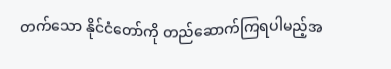တက်သော နိုင်ငံတော်ကို တည်ဆောက်ကြရပါမည့်အ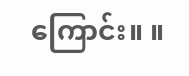ကြောင်း။ ။